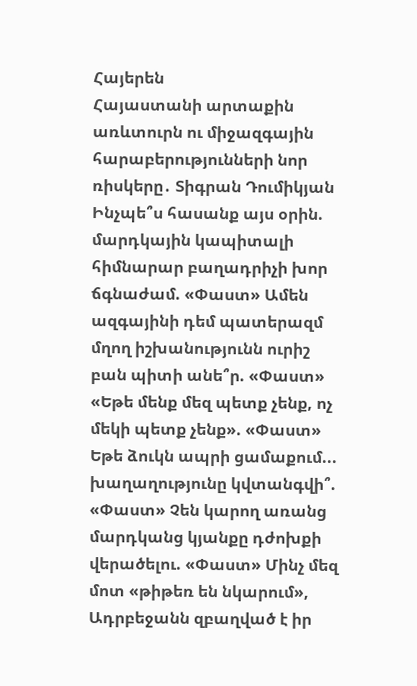Հայերեն
Հայաստանի արտաքին առևտուրն ու միջազգային հարաբերությունների նոր ռիսկերը․ Տիգրան Դումիկյան Ինչպե՞ս հասանք այս օրին. մարդկային կապիտալի հիմնարար բաղադրիչի խոր ճգնաժամ. «Փաստ» Ամեն ազգայինի դեմ պատերազմ մղող իշխանությունն ուրիշ բան պիտի անե՞ր. «Փաստ» «Եթե մենք մեզ պետք չենք, ոչ մեկի պետք չենք». «Փաստ» Եթե ձուկն ապրի ցամաքում... խաղաղությունը կվտանգվի՞. «Փաստ» Չեն կարող առանց մարդկանց կյանքը դժոխքի վերածելու. «Փաստ» Մինչ մեզ մոտ «թիթեռ են նկարում», Ադրբեջանն զբաղված է իր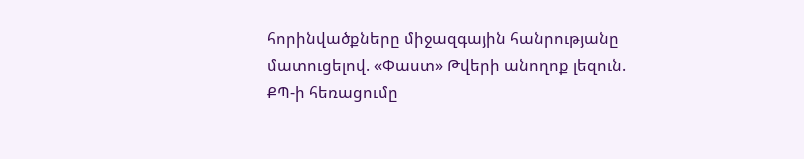հորինվածքները միջազգային հանրությանը մատուցելով. «Փաստ» Թվերի անողոք լեզուն. ՔՊ-ի հեռացումը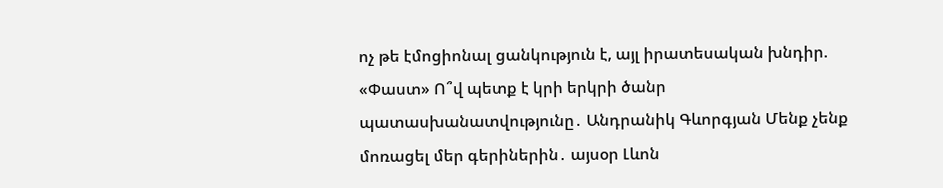ոչ թե էմոցիոնալ ցանկություն է, այլ իրատեսական խնդիր. «Փաստ» Ո՞վ պետք է կրի երկրի ծանր պատասխանատվությունը․ Անդրանիկ Գևորգյան Մենք չենք մոռացել մեր գերիներին․ այսօր Լևոն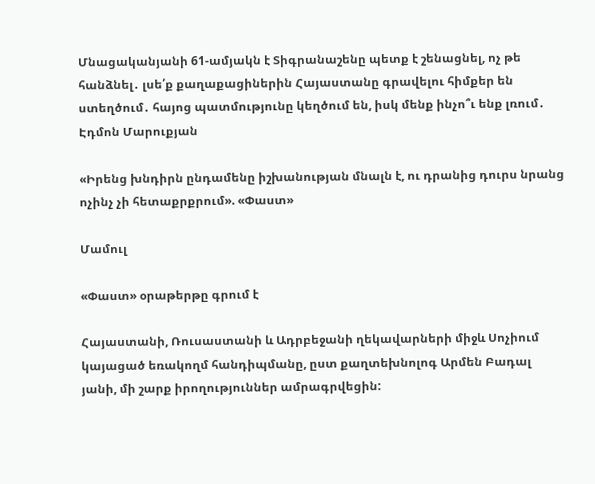Մնացականյանի 61-ամյակն է Տիգրանաշենը պետք է շենացնել, ոչ թե հանձնել․ լսե՛ք քաղաքացիներին Հայաստանը գրավելու հիմքեր են ստեղծում․ հայոց պատմությունը կեղծում են, իսկ մենք ինչո՞ւ ենք լռում․ Էդմոն Մարուքյան

«Իրենց խնդիրն ընդամենը իշխանության մնալն է, ու դրանից դուրս նրանց ոչինչ չի հետաքրքրում». «Փաստ»

Մամուլ

«Փաստ» օրաթերթը գրում է

Հայաստանի, Ռուսաստանի և Ադրբեջանի ղեկավարների միջև Սոչիում կայացած եռակողմ հանդիպմանը, ըստ քաղտեխնոլոգ Արմեն Բադալ յանի, մի շարք իրողություններ ամրագրվեցին: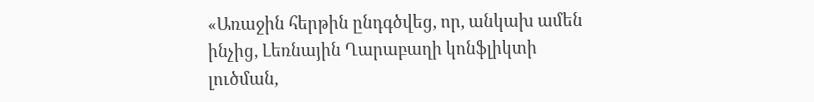«Առաջին հերթին ընդգծվեց, որ, անկախ ամեն ինչից, Լեռնային Ղարաբաղի կոնֆլիկտի լուծման,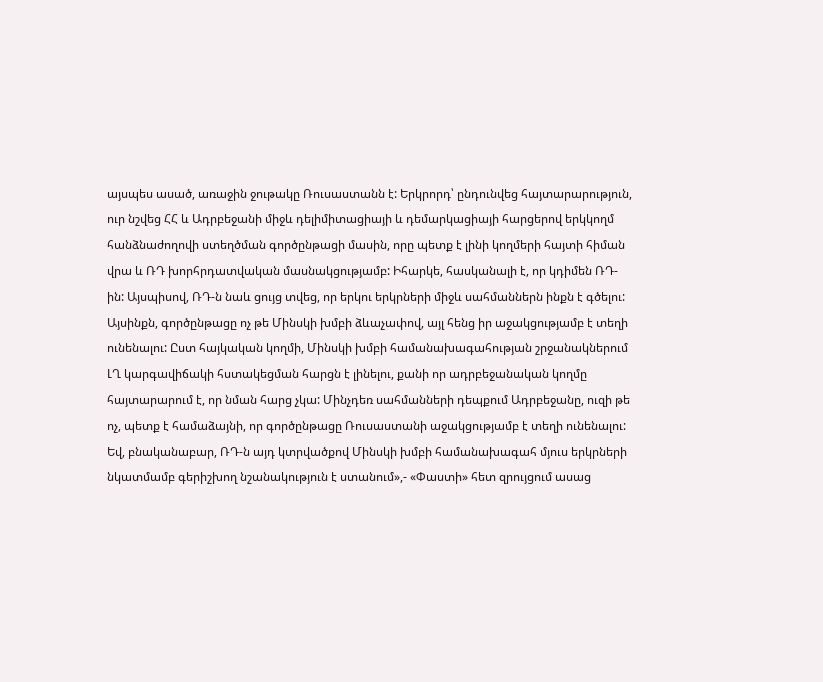այսպես ասած, առաջին ջութակը Ռուսաստանն է: Երկրորդ՝ ընդունվեց հայտարարություն, ուր նշվեց ՀՀ և Ադրբեջանի միջև դելիմիտացիայի և դեմարկացիայի հարցերով երկկողմ հանձնաժողովի ստեղծման գործընթացի մասին, որը պետք է լինի կողմերի հայտի հիման վրա և ՌԴ խորհրդատվական մասնակցությամբ: Իհարկե, հասկանալի է, որ կդիմեն ՌԴ-ին: Այսպիսով, ՌԴ-ն նաև ցույց տվեց, որ երկու երկրների միջև սահմաններն ինքն է գծելու: Այսինքն, գործընթացը ոչ թե Մինսկի խմբի ձևաչափով, այլ հենց իր աջակցությամբ է տեղի ունենալու: Ըստ հայկական կողմի, Մինսկի խմբի համանախագահության շրջանակներում ԼՂ կարգավիճակի հստակեցման հարցն է լինելու, քանի որ ադրբեջանական կողմը հայտարարում է, որ նման հարց չկա: Մինչդեռ սահմանների դեպքում Ադրբեջանը, ուզի թե ոչ, պետք է համաձայնի, որ գործընթացը Ռուսաստանի աջակցությամբ է տեղի ունենալու: Եվ, բնականաբար, ՌԴ-ն այդ կտրվածքով Մինսկի խմբի համանախագահ մյուս երկրների նկատմամբ գերիշխող նշանակություն է ստանում»,- «Փաստի» հետ զրույցում ասաց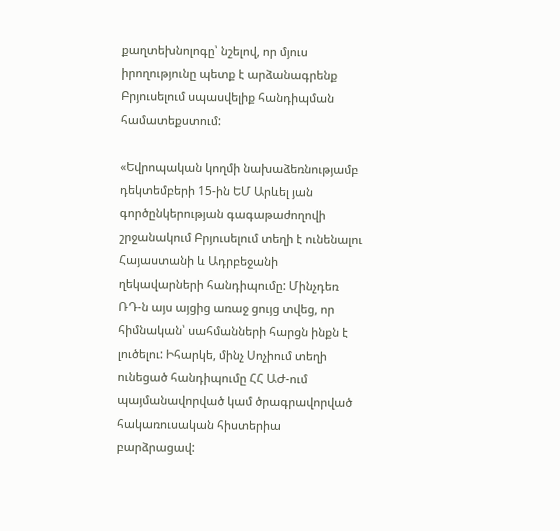քաղտեխնոլոգը՝ նշելով, որ մյուս իրողությունը պետք է արձանագրենք Բրյուսելում սպասվելիք հանդիպման համատեքստում:

«Եվրոպական կողմի նախաձեռնությամբ դեկտեմբերի 15-ին ԵՄ Արևել յան գործընկերության գագաթաժողովի շրջանակում Բրյուսելում տեղի է ունենալու Հայաստանի և Ադրբեջանի ղեկավարների հանդիպումը: Մինչդեռ ՌԴ-ն այս այցից առաջ ցույց տվեց, որ հիմնական՝ սահմանների հարցն ինքն է լուծելու: Իհարկե, մինչ Սոչիում տեղի ունեցած հանդիպումը ՀՀ ԱԺ-ում պայմանավորված կամ ծրագրավորված հակառուսական հիստերիա բարձրացավ: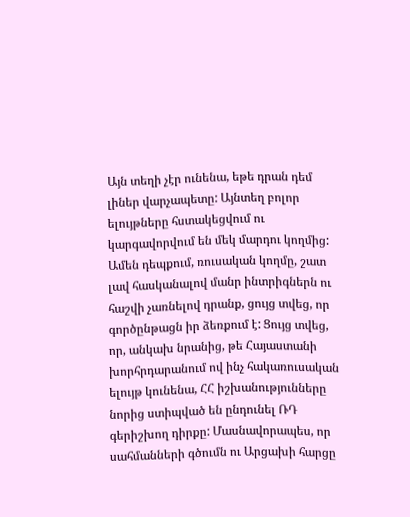Այն տեղի չէր ունենա, եթե դրան դեմ լիներ վարչապետը: Այնտեղ բոլոր ելույթները հստակեցվում ու կարգավորվում են մեկ մարդու կողմից: Ամեն դեպքում, ռուսական կողմը, շատ լավ հասկանալով մանր ինտրիգներն ու հաշվի չառնելով դրանք, ցույց տվեց, որ գործընթացն իր ձեռքում է: Ցույց տվեց, որ, անկախ նրանից, թե Հայաստանի խորհրդարանում ով ինչ հակառուսական ելույթ կունենա, ՀՀ իշխանությունները նորից ստիպված են ընդունել ՌԴ գերիշխող դիրքը: Մասնավորապես, որ սահմանների գծումն ու Արցախի հարցը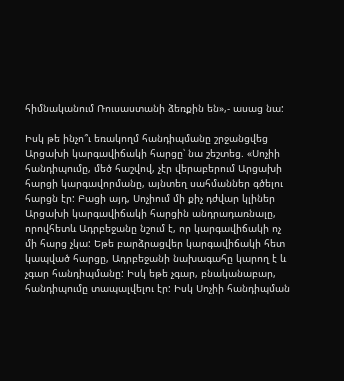հիմնականում Ռուսաստանի ձեռքին են»,- ասաց նա:

Իսկ թե ինչո՞ւ եռակողմ հանդիպմանը շրջանցվեց Արցախի կարգավիճակի հարցը՝ նա շեշտեց. «Սոչիի հանդիպումը, մեծ հաշվով, չէր վերաբերում Արցախի հարցի կարգավորմանը, այնտեղ սահմաններ գծելու հարցն էր: Բացի այդ, Սոչիում մի քիչ դժվար կլիներ Արցախի կարգավիճակի հարցին անդրադառնալը, որովհետև Ադրբեջանը նշում է, որ կարգավիճակի ոչ մի հարց չկա: Եթե բարձրացվեր կարգավիճակի հետ կապված հարցը, Ադրբեջանի նախագահը կարող է և չգար հանդիպմանը: Իսկ եթե չգար, բնականաբար, հանդիպումը տապալվելու էր: Իսկ Սոչիի հանդիպման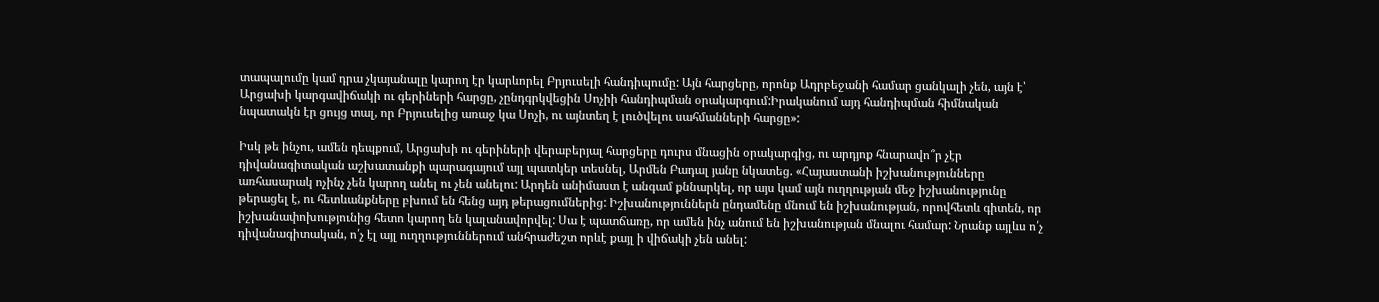տապալումը կամ դրա չկայանալը կարող էր կարևորել Բրյուսելի հանդիպումը: Այն հարցերը, որոնք Ադրբեջանի համար ցանկալի չեն, այն է՝ Արցախի կարգավիճակի ու գերիների հարցը, չընդգրկվեցին Սոչիի հանդիպման օրակարգում:Իրականում այդ հանդիպման հիմնական նպատակն էր ցույց տալ, որ Բրյուսելից առաջ կա Սոչի, ու այնտեղ է լուծվելու սահմանների հարցը»:

Իսկ թե ինչու, ամեն դեպքում, Արցախի ու գերիների վերաբերյալ հարցերը դուրս մնացին օրակարգից, ու արդյոք հնարավո՞ր չէր դիվանագիտական աշխատանքի պարագայում այլ պատկեր տեսնել, Արմեն Բադալ յանը նկատեց. «Հայաստանի իշխանությունները առհասարակ ոչինչ չեն կարող անել ու չեն անելու: Արդեն անիմաստ է անգամ քննարկել, որ այս կամ այն ուղղության մեջ իշխանությունը թերացել է, ու հետևանքները բխում են հենց այդ թերացումներից: Իշխանություններն ընդամենը մնում են իշխանության, որովհետև գիտեն, որ իշխանափոխությունից հետո կարող են կալանավորվել: Սա է պատճառը, որ ամեն ինչ անում են իշխանության մնալու համար: Նրանք այլևս ո՛չ դիվանագիտական, ո՛չ էլ այլ ուղղություններում անհրաժեշտ որևէ քայլ ի վիճակի չեն անել: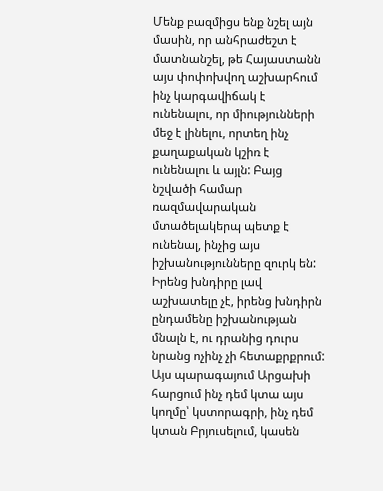Մենք բազմիցս ենք նշել այն մասին, որ անհրաժեշտ է մատնանշել, թե Հայաստանն այս փոփոխվող աշխարհում ինչ կարգավիճակ է ունենալու, որ միությունների մեջ է լինելու, որտեղ ինչ քաղաքական կշիռ է ունենալու և այլն: Բայց նշվածի համար ռազմավարական մտածելակերպ պետք է ունենալ, ինչից այս իշխանությունները զուրկ են: Իրենց խնդիրը լավ աշխատելը չէ, իրենց խնդիրն ընդամենը իշխանության մնալն է, ու դրանից դուրս նրանց ոչինչ չի հետաքրքրում: Այս պարագայում Արցախի հարցում ինչ դեմ կտա այս կողմը՝ կստորագրի, ինչ դեմ կտան Բրյուսելում, կասեն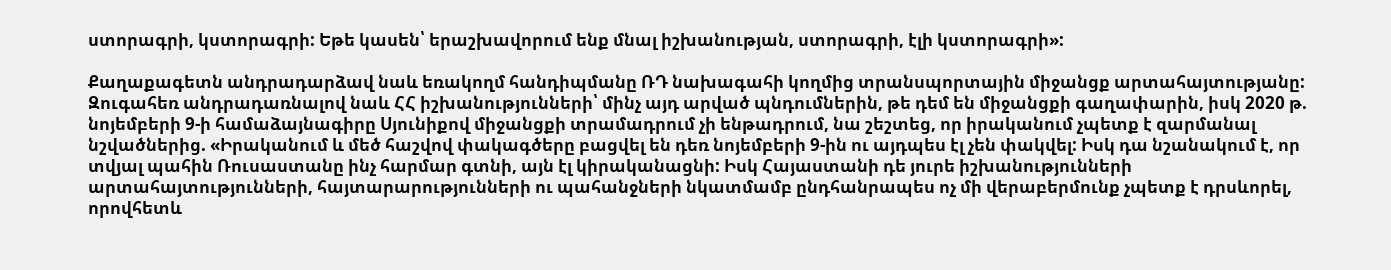ստորագրի, կստորագրի: Եթե կասեն՝ երաշխավորում ենք մնալ իշխանության, ստորագրի, էլի կստորագրի»:

Քաղաքագետն անդրադարձավ նաև եռակողմ հանդիպմանը ՌԴ նախագահի կողմից տրանսպորտային միջանցք արտահայտությանը: Զուգահեռ անդրադառնալով նաև ՀՀ իշխանությունների՝ մինչ այդ արված պնդումներին, թե դեմ են միջանցքի գաղափարին, իսկ 2020 թ. նոյեմբերի 9-ի համաձայնագիրը Սյունիքով միջանցքի տրամադրում չի ենթադրում, նա շեշտեց, որ իրականում չպետք է զարմանալ նշվածներից. «Իրականում և մեծ հաշվով փակագծերը բացվել են դեռ նոյեմբերի 9-ին ու այդպես էլ չեն փակվել: Իսկ դա նշանակում է, որ տվյալ պահին Ռուսաստանը ինչ հարմար գտնի, այն էլ կիրականացնի: Իսկ Հայաստանի դե յուրե իշխանությունների արտահայտությունների, հայտարարությունների ու պահանջների նկատմամբ ընդհանրապես ոչ մի վերաբերմունք չպետք է դրսևորել, որովհետև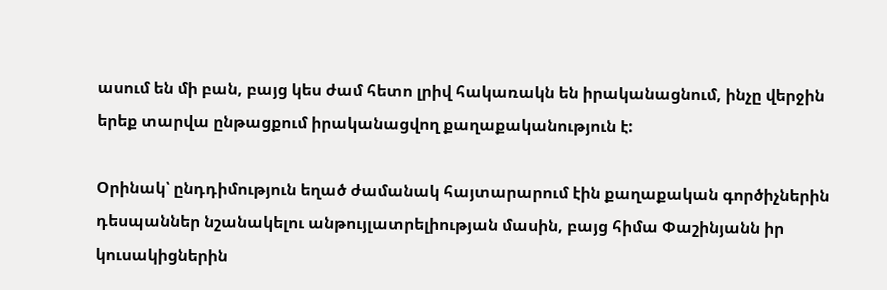ասում են մի բան, բայց կես ժամ հետո լրիվ հակառակն են իրականացնում, ինչը վերջին երեք տարվա ընթացքում իրականացվող քաղաքականություն է:

Օրինակ՝ ընդդիմություն եղած ժամանակ հայտարարում էին քաղաքական գործիչներին դեսպաններ նշանակելու անթույլատրելիության մասին, բայց հիմա Փաշինյանն իր կուսակիցներին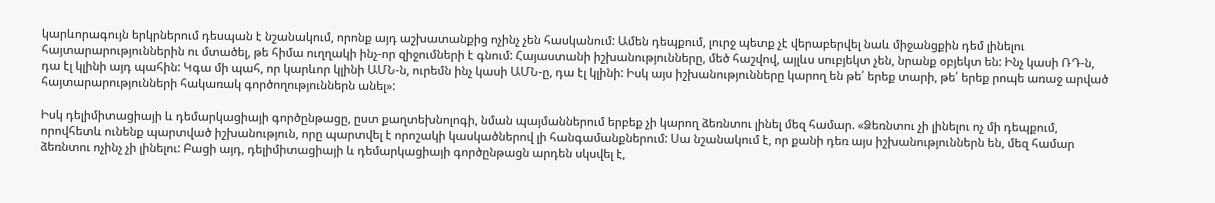կարևորագույն երկրներում դեսպան է նշանակում, որոնք այդ աշխատանքից ոչինչ չեն հասկանում: Ամեն դեպքում, լուրջ պետք չէ վերաբերվել նաև միջանցքին դեմ լինելու հայտարարություններին ու մտածել, թե հիմա ուղղակի ինչ-որ զիջումների է գնում: Հայաստանի իշխանությունները, մեծ հաշվով, այլևս սուբյեկտ չեն, նրանք օբյեկտ են: Ինչ կասի ՌԴ-ն, դա էլ կլինի այդ պահին: Կգա մի պահ, որ կարևոր կլինի ԱՄՆ-ն, ուրեմն ինչ կասի ԱՄՆ-ը, դա էլ կլինի: Իսկ այս իշխանությունները կարող են թե՛ երեք տարի, թե՛ երեք րոպե առաջ արված հայտարարությունների հակառակ գործողություններն անել»:

Իսկ դելիմիտացիայի և դեմարկացիայի գործընթացը, ըստ քաղտեխնոլոգի, նման պայմաններում երբեք չի կարող ձեռնտու լինել մեզ համար. «Ձեռնտու չի լինելու ոչ մի դեպքում, որովհետև ունենք պարտված իշխանություն, որը պարտվել է որոշակի կասկածներով լի հանգամանքներում: Սա նշանակում է, որ քանի դեռ այս իշխանություններն են, մեզ համար ձեռնտու ոչինչ չի լինելու: Բացի այդ, դելիմիտացիայի և դեմարկացիայի գործընթացն արդեն սկսվել է,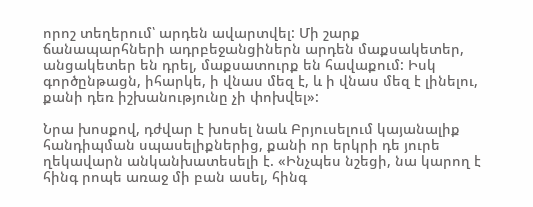որոշ տեղերում՝ արդեն ավարտվել: Մի շարք ճանապարհների ադրբեջանցիներն արդեն մաքսակետեր, անցակետեր են դրել, մաքսատուրք են հավաքում: Իսկ գործընթացն, իհարկե, ի վնաս մեզ է, և ի վնաս մեզ է լինելու, քանի դեռ իշխանությունը չի փոխվել»:

Նրա խոսքով, դժվար է խոսել նաև Բրյուսելում կայանալիք հանդիպման սպասելիքներից, քանի որ երկրի դե յուրե ղեկավարն անկանխատեսելի է. «Ինչպես նշեցի, նա կարող է հինգ րոպե առաջ մի բան ասել, հինգ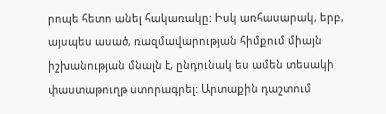րոպե հետո անել հակառակը: Իսկ առհասարակ, երբ, այսպես ասած, ռազմավարության հիմքում միայն իշխանության մնալն է, ընդունակ ես ամեն տեսակի փաստաթուղթ ստորագրել: Արտաքին դաշտում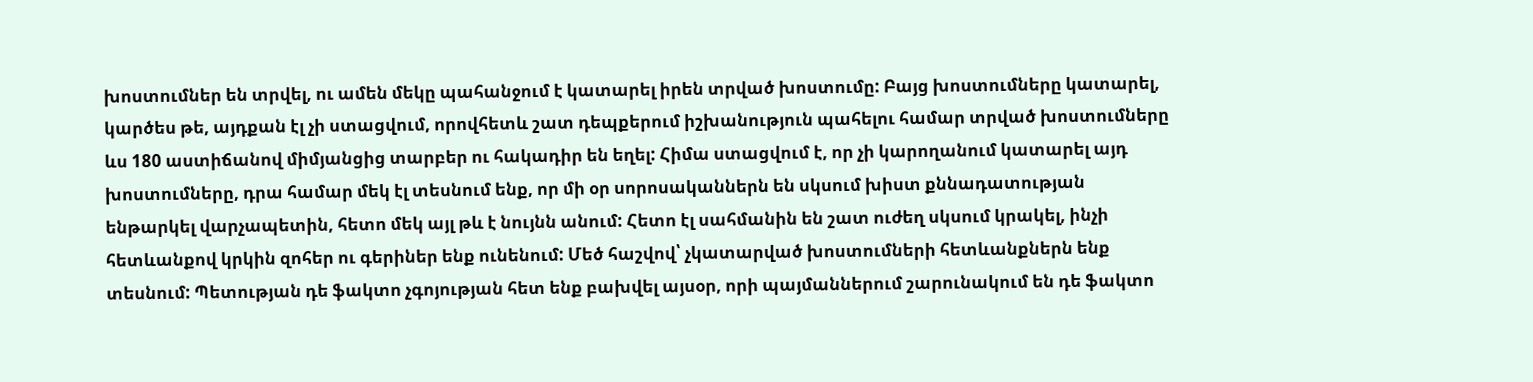խոստումներ են տրվել, ու ամեն մեկը պահանջում է կատարել իրեն տրված խոստումը: Բայց խոստումները կատարել, կարծես թե, այդքան էլ չի ստացվում, որովհետև շատ դեպքերում իշխանություն պահելու համար տրված խոստումները ևս 180 աստիճանով միմյանցից տարբեր ու հակադիր են եղել: Հիմա ստացվում է, որ չի կարողանում կատարել այդ խոստումները, դրա համար մեկ էլ տեսնում ենք, որ մի օր սորոսականներն են սկսում խիստ քննադատության ենթարկել վարչապետին, հետո մեկ այլ թև է նույնն անում: Հետո էլ սահմանին են շատ ուժեղ սկսում կրակել, ինչի հետևանքով կրկին զոհեր ու գերիներ ենք ունենում: Մեծ հաշվով՝ չկատարված խոստումների հետևանքներն ենք տեսնում: Պետության դե ֆակտո չգոյության հետ ենք բախվել այսօր, որի պայմաններում շարունակում են դե ֆակտո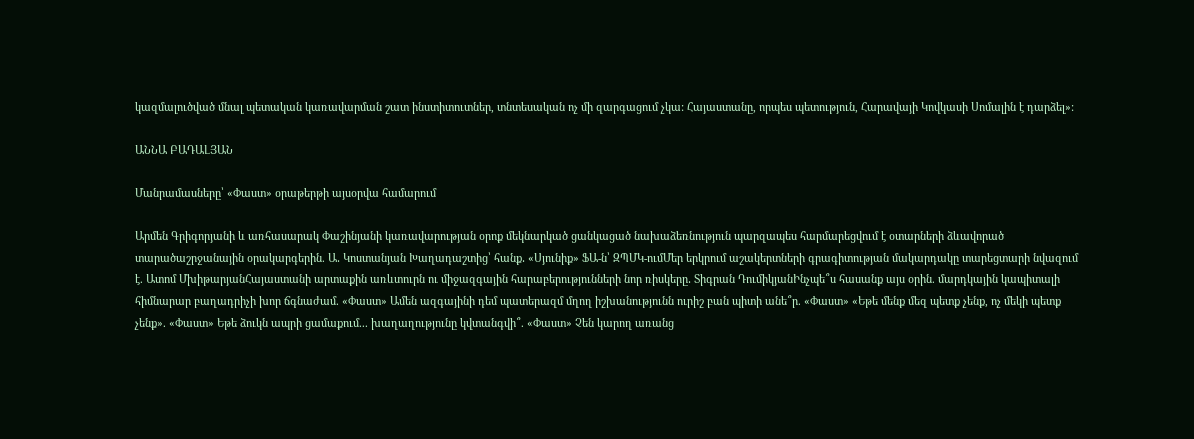կազմալուծված մնալ պետական կառավարման շատ ինստիտուտներ, տնտեսական ոչ մի զարգացում չկա: Հայաստանը, որպես պետություն, Հարավայի Կովկասի Սոմալին է դարձել»:

ԱՆՆԱ ԲԱԴԱԼՅԱՆ

Մանրամասները՝ «Փաստ» օրաթերթի այսօրվա համարում

Արմեն Գրիգորյանի և առհասարակ Փաշինյանի կառավարության օրոք մեկնարկած ցանկացած նախաձեռնություն պարզապես հարմարեցվում է օտարների ձևավորած տարածաշրջանային օրակարգերին. Ա․ Կոստանյան Խաղադաշտից՝ հանք․ «Սյունիք» ՖԱ-ն՝ ԶՊՄԿ-ումՄեր երկրում աշակերտների գրագիտության մակարդակը տարեցտարի նվազում է. Ատոմ ՄխիթարյանՀայաստանի արտաքին առևտուրն ու միջազգային հարաբերությունների նոր ռիսկերը․ Տիգրան ԴումիկյանԻնչպե՞ս հասանք այս օրին. մարդկային կապիտալի հիմնարար բաղադրիչի խոր ճգնաժամ. «Փաստ» Ամեն ազգայինի դեմ պատերազմ մղող իշխանությունն ուրիշ բան պիտի անե՞ր. «Փաստ» «Եթե մենք մեզ պետք չենք, ոչ մեկի պետք չենք». «Փաստ» Եթե ձուկն ապրի ցամաքում... խաղաղությունը կվտանգվի՞. «Փաստ» Չեն կարող առանց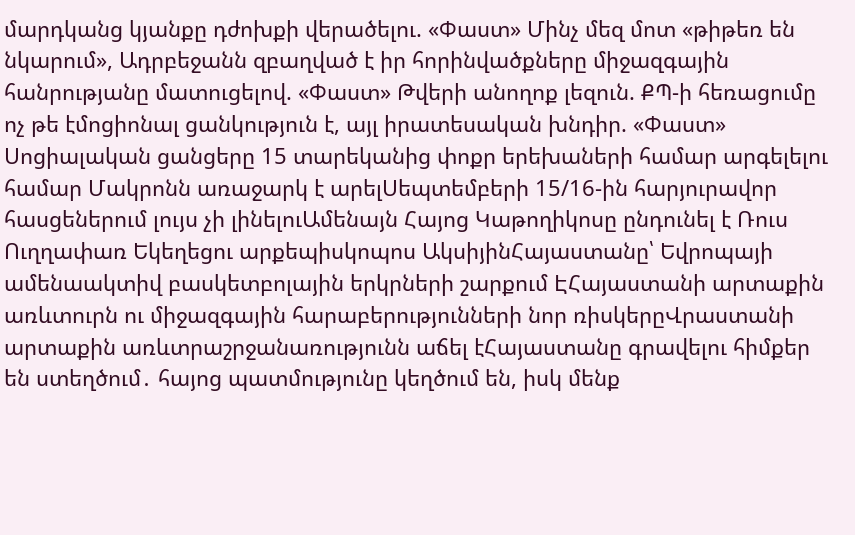մարդկանց կյանքը դժոխքի վերածելու. «Փաստ» Մինչ մեզ մոտ «թիթեռ են նկարում», Ադրբեջանն զբաղված է իր հորինվածքները միջազգային հանրությանը մատուցելով. «Փաստ» Թվերի անողոք լեզուն. ՔՊ-ի հեռացումը ոչ թե էմոցիոնալ ցանկություն է, այլ իրատեսական խնդիր. «Փաստ» Սոցիալական ցանցերը 15 տարեկանից փոքր երեխաների համար արգելելու համար Մակրոնն առաջարկ է արելՍեպտեմբերի 15/16-ին հարյուրավոր հասցեներում լույս չի լինելուԱմենայն Հայոց Կաթողիկոսը ընդունել է Ռուս Ուղղափառ Եկեղեցու արքեպիսկոպոս ԱկսիյինՀայաստանը՝ Եվրոպայի ամենաակտիվ բասկետբոլային երկրների շարքում ԷՀայաստանի արտաքին առևտուրն ու միջազգային հարաբերությունների նոր ռիսկերըՎրաստանի արտաքին առևտրաշրջանառությունն աճել էՀայաստանը գրավելու հիմքեր են ստեղծում․ հայոց պատմությունը կեղծում են, իսկ մենք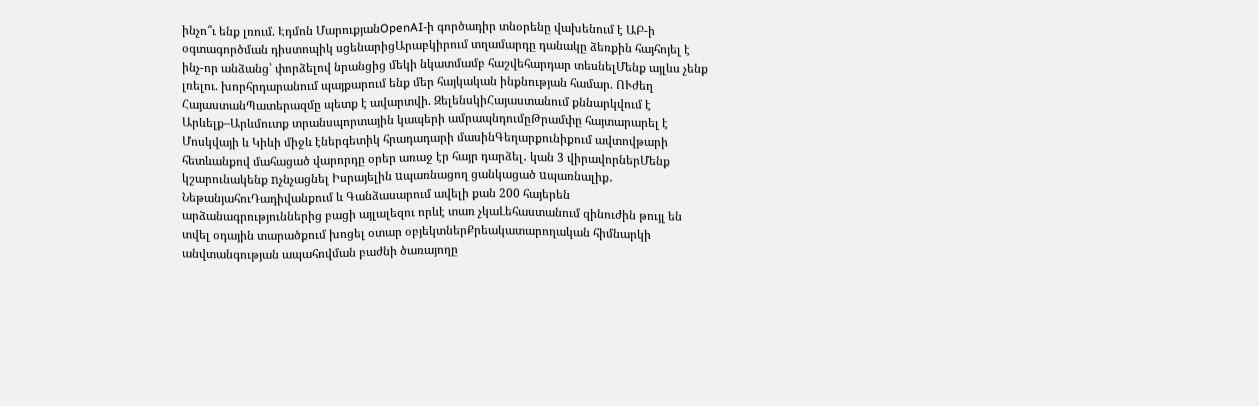ինչո՞ւ ենք լռում. Էդմոն ՄարուքյանOpenAI-ի գործադիր տնօրենը վախենում է ԱԲ-ի օգտագործման դիստոպիկ սցենարիցԱրաբկիրում տղամարդը դանակը ձեռքին հայհոյել է ինչ-որ անձանց՝ փորձելով նրանցից մեկի նկատմամբ հաշվեհարդար տեսնելՄենք այլևս չենք լռելու. խորհրդարանում պայքարում ենք մեր հայկական ինքնության համար. ՈՒժեղ ՀայաստանՊատերազմը պետք է ավարտվի. ԶելենսկիՀայաստանում քննարկվում է Արևելք–Արևմուտք տրանսպորտային կապերի ամրապնդումըԹրամփը հայտարարել է Մոսկվայի և Կիևի միջև էներգետիկ հրադադարի մասինԳեղարքունիքում ավտովթարի հետևանքով մահացած վարորդը օրեր առաջ էր հայր դարձել․ կան 3 վիրավորներՄենք կշարունակենք nչնչացնել Իսրայելին uպառնացող ցանկացած uպառնալիք․ ՆեթանյահուԴադիվանքում և Գանձասարում ավելի քան 200 հայերեն արձանագրություններից բացի այլալեզու որևէ տառ չկաԼեհաստանում զինուժին թույլ են տվել օդային տարածքում խոցել օտար օբյեկտներՔրեակատարողական հիմնարկի անվտանգության ապահովման բաժնի ծառայողը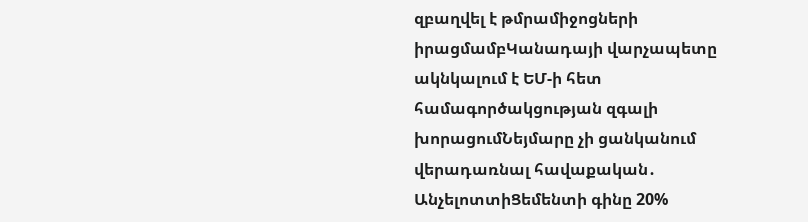զբաղվել է թմրամիջոցների իրացմամբԿանադայի վարչապետը ակնկալում է ԵՄ-ի հետ համագործակցության զգալի խորացումՆեյմարը չի ցանկանում վերադառնալ հավաքական․ ԱնչելոտտիՑեմենտի գինը 20%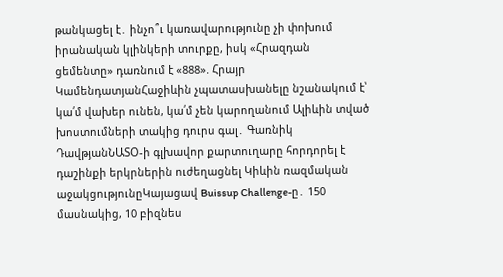թանկացել է․ ինչո՞ւ կառավարությունը չի փոխում իրանական կլինկերի տուրքը, իսկ «Հրազդան ցեմենտը» դառնում է «888». Հրայր ԿամենդատյանՀաջիևին չպատասխանելը նշանակում է՝ կա՛մ վախեր ունեն, կա՛մ չեն կարողանում Ալիևին տված խոստումների տակից դուրս գալ․ Գառնիկ ԴավթյանՆԱՏՕ-ի գլխավոր քարտուղարը հորդորել է դաշինքի երկրներին ուժեղացնել Կիևին ռազմական աջակցությունըԿայացավ Buissup Challenge-ը․ 150 մասնակից, 10 բիզնես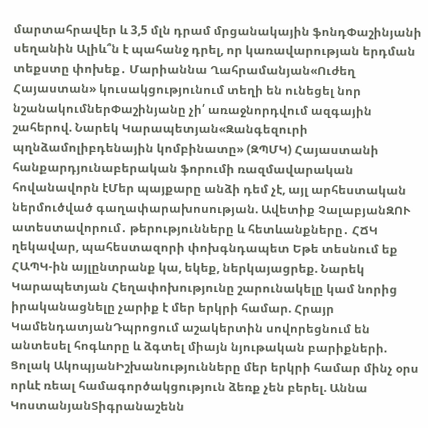մարտահրավեր և 3,5 մլն դրամ մրցանակային ֆոնդՓաշինյանի սեղանին Ալիև՞ն է պահանջ դրել, որ կառավարության երդման տեքստը փոխեք․ Մարիաննա Ղահրամանյան«Ուժեղ Հայաստան» կուսակցությունում տեղի են ունեցել նոր նշանակումներՓաշինյանը չի՛ առաջնորդվում ազգային շահերով. Նարեկ Կարապետյան«Զանգեզուրի պղնձամոլիբդենային կոմբինատը» (ԶՊՄԿ) Հայաստանի հանքարդյունաբերական ֆորումի ռազմավարական հովանավորն էՄեր պայքարը անձի դեմ չէ, այլ արհեստական ներմուծված գաղափարախոսության. Ավետիք ՉալաբյանԶՈՒ ատեստավորում․ թերությունները և հետևանքները․ ՀՃԿ ղեկավար, պահեստազորի փոխգնդապետ Եթե տեսնում եք ՀԱՊԿ-ին այլընտրանք կա, եկեք, ներկայացրեք. Նարեկ Կարապետյան Հեղափոխությունը շարունակելը կամ նորից իրականացնելը չարիք է մեր երկրի համար. Հրայր ԿամենդատյանԴպրոցում աշակերտին սովորեցնում են անտեսել հոգևորը և ձգտել միայն նյութական բարիքների. Ցոլակ ԱկոպյանԻշխանությունները մեր երկրի համար մինչ օրս որևէ ռեալ համագործակցություն ձեռք չեն բերել. Աննա ԿոստանյանՏիգրանաշենն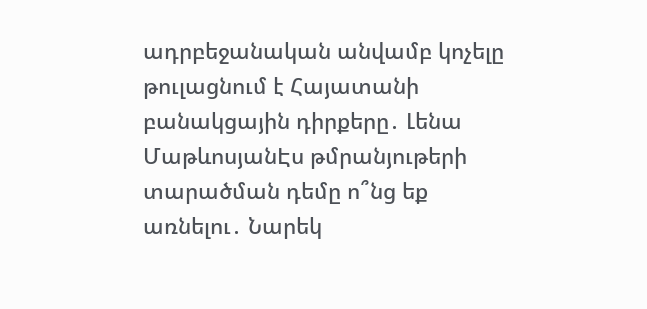ադրբեջանական անվամբ կոչելը թուլացնում է Հայատանի բանակցային դիրքերը․ Լենա ՄաթևոսյանԷս թմրանյութերի տարածման դեմը ո՞նց եք առնելու․ Նարեկ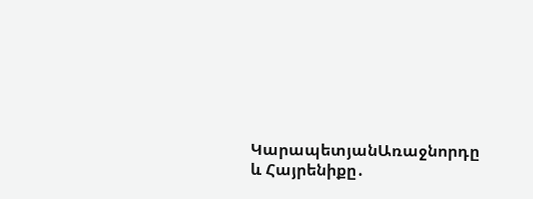ԿարապետյանԱռաջնորդը և Հայրենիքը․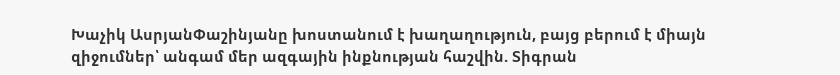Խաչիկ ԱսրյանՓաշինյանը խոստանում է խաղաղություն, բայց բերում է միայն զիջումներ՝ անգամ մեր ազգային ինքնության հաշվին. Տիգրան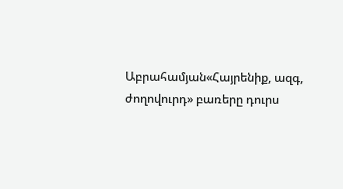Աբրահամյան«Հայրենիք, ազգ, ժողովուրդ» բառերը դուրս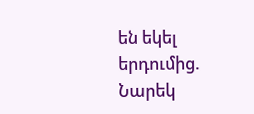են եկել երդումից. Նարեկ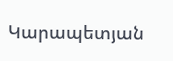Կարապետյան